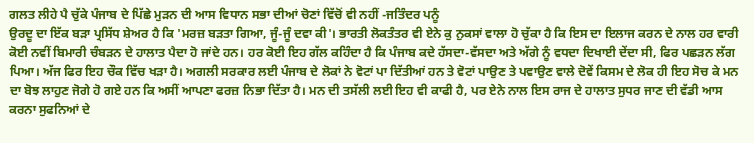ਗਲਤ ਲੀਹੇ ਪੈ ਚੁੱਕੇ ਪੰਜਾਬ ਦੇ ਪਿੱਛੇ ਮੁੜਨ ਦੀ ਆਸ ਵਿਧਾਨ ਸਭਾ ਦੀਆਂ ਚੋਣਾਂ ਵਿੱਚੋਂ ਵੀ ਨਹੀਂ -ਜਤਿੰਦਰ ਪਨੂੰ
ਉਰਦੂ ਦਾ ਇੱਕ ਬੜਾ ਪ੍ਰਸਿੱਧ ਸ਼ੇਅਰ ਹੈ ਕਿ 'ਮਰਜ਼ ਬੜਤਾ ਗਿਆ, ਜੂੰ-ਜੂੰ ਦਵਾ ਕੀ'। ਭਾਰਤੀ ਲੋਕਤੰਤਰ ਵੀ ਏਨੇ ਕੁ ਨੁਕਸਾਂ ਵਾਲਾ ਹੋ ਚੁੱਕਾ ਹੈ ਕਿ ਇਸ ਦਾ ਇਲਾਜ ਕਰਨ ਦੇ ਨਾਲ ਹਰ ਵਾਰੀ ਕੋਈ ਨਵੀਂ ਬਿਮਾਰੀ ਚੰਬੜਨ ਦੇ ਹਾਲਾਤ ਪੈਦਾ ਹੋ ਜਾਂਦੇ ਹਨ। ਹਰ ਕੋਈ ਇਹ ਗੱਲ ਕਹਿੰਦਾ ਹੈ ਕਿ ਪੰਜਾਬ ਕਦੇ ਹੱਸਦਾ-ਵੱਸਦਾ ਅਤੇ ਅੱਗੇ ਨੂੰ ਵਧਦਾ ਦਿਖਾਈ ਦੇਂਦਾ ਸੀ, ਫਿਰ ਪਛੜਨ ਲੱਗ ਪਿਆ। ਅੱਜ ਫਿਰ ਇਹ ਚੌਕ ਵਿੱਚ ਖੜਾ ਹੈ। ਅਗਲੀ ਸਰਕਾਰ ਲਈ ਪੰਜਾਬ ਦੇ ਲੋਕਾਂ ਨੇ ਵੋਟਾਂ ਪਾ ਦਿੱਤੀਆਂ ਹਨ ਤੇ ਵੋਟਾਂ ਪਾਉਣ ਤੇ ਪਵਾਉਣ ਵਾਲੇ ਦੋਵੇਂ ਕਿਸਮ ਦੇ ਲੋਕ ਹੀ ਇਹ ਸੋਚ ਕੇ ਮਨ ਦਾ ਬੋਝ ਲਾਹੁਣ ਜੋਗੇ ਹੋ ਗਏ ਹਨ ਕਿ ਅਸੀਂ ਆਪਣਾ ਫਰਜ਼ ਨਿਭਾ ਦਿੱਤਾ ਹੈ। ਮਨ ਦੀ ਤਸੱਲੀ ਲਈ ਇਹ ਵੀ ਕਾਫੀ ਹੈ, ਪਰ ਏਨੇ ਨਾਲ ਇਸ ਰਾਜ ਦੇ ਹਾਲਾਤ ਸੁਧਰ ਜਾਣ ਦੀ ਵੱਡੀ ਆਸ ਕਰਨਾ ਸੁਫਨਿਆਂ ਦੇ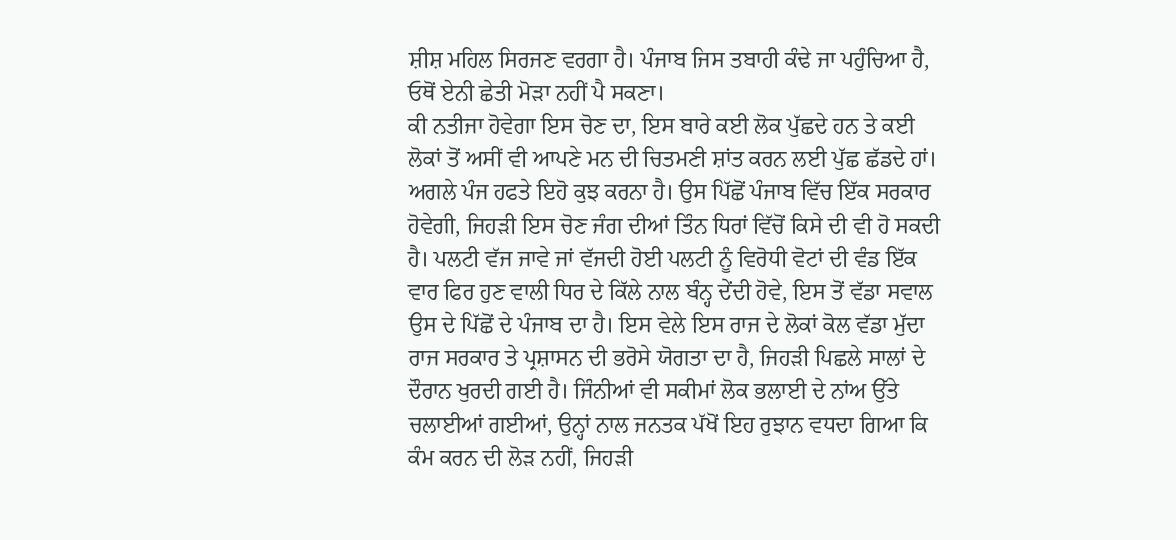ਸ਼ੀਸ਼ ਮਹਿਲ ਸਿਰਜਣ ਵਰਗਾ ਹੈ। ਪੰਜਾਬ ਜਿਸ ਤਬਾਹੀ ਕੰਢੇ ਜਾ ਪਹੁੰਚਿਆ ਹੈ, ਓਥੋਂ ਏਨੀ ਛੇਤੀ ਮੋੜਾ ਨਹੀਂ ਪੈ ਸਕਣਾ।
ਕੀ ਨਤੀਜਾ ਹੋਵੇਗਾ ਇਸ ਚੋਣ ਦਾ, ਇਸ ਬਾਰੇ ਕਈ ਲੋਕ ਪੁੱਛਦੇ ਹਨ ਤੇ ਕਈ ਲੋਕਾਂ ਤੋਂ ਅਸੀਂ ਵੀ ਆਪਣੇ ਮਨ ਦੀ ਚਿਤਮਣੀ ਸ਼ਾਂਤ ਕਰਨ ਲਈ ਪੁੱਛ ਛੱਡਦੇ ਹਾਂ। ਅਗਲੇ ਪੰਜ ਹਫਤੇ ਇਹੋ ਕੁਝ ਕਰਨਾ ਹੈ। ਉਸ ਪਿੱਛੋਂ ਪੰਜਾਬ ਵਿੱਚ ਇੱਕ ਸਰਕਾਰ ਹੋਵੇਗੀ, ਜਿਹੜੀ ਇਸ ਚੋਣ ਜੰਗ ਦੀਆਂ ਤਿੰਨ ਧਿਰਾਂ ਵਿੱਚੋਂ ਕਿਸੇ ਦੀ ਵੀ ਹੋ ਸਕਦੀ ਹੈ। ਪਲਟੀ ਵੱਜ ਜਾਵੇ ਜਾਂ ਵੱਜਦੀ ਹੋਈ ਪਲਟੀ ਨੂੰ ਵਿਰੋਧੀ ਵੋਟਾਂ ਦੀ ਵੰਡ ਇੱਕ ਵਾਰ ਫਿਰ ਹੁਣ ਵਾਲੀ ਧਿਰ ਦੇ ਕਿੱਲੇ ਨਾਲ ਬੰਨ੍ਹ ਦੇਂਦੀ ਹੋਵੇ, ਇਸ ਤੋਂ ਵੱਡਾ ਸਵਾਲ ਉਸ ਦੇ ਪਿੱਛੋਂ ਦੇ ਪੰਜਾਬ ਦਾ ਹੈ। ਇਸ ਵੇਲੇ ਇਸ ਰਾਜ ਦੇ ਲੋਕਾਂ ਕੋਲ ਵੱਡਾ ਮੁੱਦਾ ਰਾਜ ਸਰਕਾਰ ਤੇ ਪ੍ਰਸ਼ਾਸਨ ਦੀ ਭਰੋਸੇ ਯੋਗਤਾ ਦਾ ਹੈ, ਜਿਹੜੀ ਪਿਛਲੇ ਸਾਲਾਂ ਦੇ ਦੌਰਾਨ ਖੁਰਦੀ ਗਈ ਹੈ। ਜਿੰਨੀਆਂ ਵੀ ਸਕੀਮਾਂ ਲੋਕ ਭਲਾਈ ਦੇ ਨਾਂਅ ਉੱਤੇ ਚਲਾਈਆਂ ਗਈਆਂ, ਉਨ੍ਹਾਂ ਨਾਲ ਜਨਤਕ ਪੱਖੋਂ ਇਹ ਰੁਝਾਨ ਵਧਦਾ ਗਿਆ ਕਿ ਕੰਮ ਕਰਨ ਦੀ ਲੋੜ ਨਹੀਂ, ਜਿਹੜੀ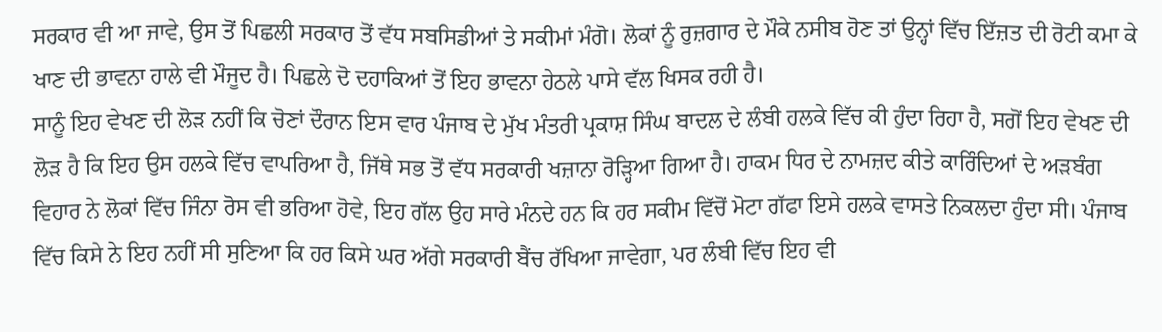ਸਰਕਾਰ ਵੀ ਆ ਜਾਵੇ, ਉਸ ਤੋਂ ਪਿਛਲੀ ਸਰਕਾਰ ਤੋਂ ਵੱਧ ਸਬਸਿਡੀਆਂ ਤੇ ਸਕੀਮਾਂ ਮੰਗੋ। ਲੋਕਾਂ ਨੂੰ ਰੁਜ਼ਗਾਰ ਦੇ ਮੌਕੇ ਨਸੀਬ ਹੋਣ ਤਾਂ ਉਨ੍ਹਾਂ ਵਿੱਚ ਇੱਜ਼ਤ ਦੀ ਰੋਟੀ ਕਮਾ ਕੇ ਖਾਣ ਦੀ ਭਾਵਨਾ ਹਾਲੇ ਵੀ ਮੌਜੂਦ ਹੈ। ਪਿਛਲੇ ਦੋ ਦਹਾਕਿਆਂ ਤੋਂ ਇਹ ਭਾਵਨਾ ਹੇਠਲੇ ਪਾਸੇ ਵੱਲ ਖਿਸਕ ਰਹੀ ਹੈ।
ਸਾਨੂੰ ਇਹ ਵੇਖਣ ਦੀ ਲੋੜ ਨਹੀਂ ਕਿ ਚੋਣਾਂ ਦੌਰਾਨ ਇਸ ਵਾਰ ਪੰਜਾਬ ਦੇ ਮੁੱਖ ਮੰਤਰੀ ਪ੍ਰਕਾਸ਼ ਸਿੰਘ ਬਾਦਲ ਦੇ ਲੰਬੀ ਹਲਕੇ ਵਿੱਚ ਕੀ ਹੁੰਦਾ ਰਿਹਾ ਹੈ, ਸਗੋਂ ਇਹ ਵੇਖਣ ਦੀ ਲੋੜ ਹੈ ਕਿ ਇਹ ਉਸ ਹਲਕੇ ਵਿੱਚ ਵਾਪਰਿਆ ਹੈ, ਜਿੱਥੇ ਸਭ ਤੋਂ ਵੱਧ ਸਰਕਾਰੀ ਖਜ਼ਾਨਾ ਰੋੜ੍ਹਿਆ ਗਿਆ ਹੈ। ਹਾਕਮ ਧਿਰ ਦੇ ਨਾਮਜ਼ਦ ਕੀਤੇ ਕਾਰਿੰਦਿਆਂ ਦੇ ਅੜਬੰਗ ਵਿਹਾਰ ਨੇ ਲੋਕਾਂ ਵਿੱਚ ਜਿੰਨਾ ਰੋਸ ਵੀ ਭਰਿਆ ਹੋਵੇ, ਇਹ ਗੱਲ ਉਹ ਸਾਰੇ ਮੰਨਦੇ ਹਨ ਕਿ ਹਰ ਸਕੀਮ ਵਿੱਚੋਂ ਮੋਟਾ ਗੱਫਾ ਇਸੇ ਹਲਕੇ ਵਾਸਤੇ ਨਿਕਲਦਾ ਹੁੰਦਾ ਸੀ। ਪੰਜਾਬ ਵਿੱਚ ਕਿਸੇ ਨੇ ਇਹ ਨਹੀਂ ਸੀ ਸੁਣਿਆ ਕਿ ਹਰ ਕਿਸੇ ਘਰ ਅੱਗੇ ਸਰਕਾਰੀ ਬੈਂਚ ਰੱਖਿਆ ਜਾਵੇਗਾ, ਪਰ ਲੰਬੀ ਵਿੱਚ ਇਹ ਵੀ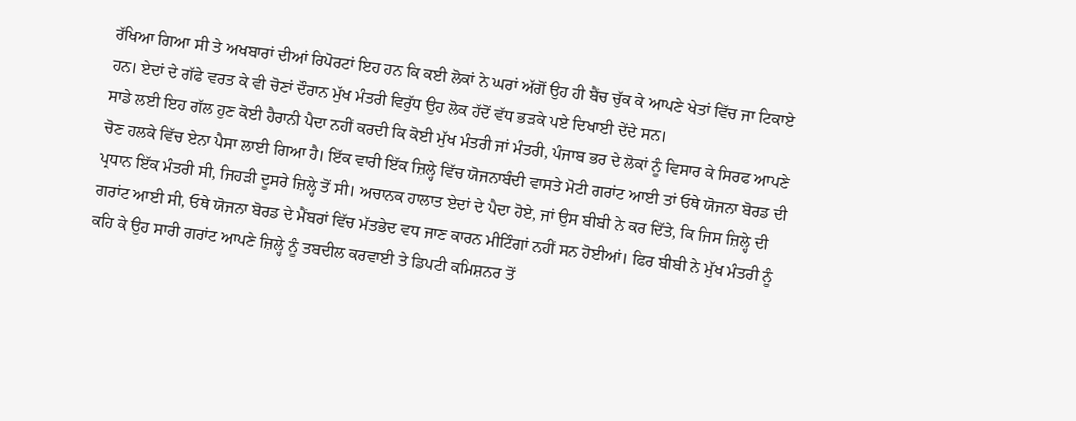ਰੱਖਿਆ ਗਿਆ ਸੀ ਤੇ ਅਖਬਾਰਾਂ ਦੀਆਂ ਰਿਪੋਰਟਾਂ ਇਹ ਹਨ ਕਿ ਕਈ ਲੋਕਾਂ ਨੇ ਘਰਾਂ ਅੱਗੋਂ ਉਹ ਹੀ ਬੈਂਚ ਚੁੱਕ ਕੇ ਆਪਣੇ ਖੇਤਾਂ ਵਿੱਚ ਜਾ ਟਿਕਾਏ ਹਨ। ਏਦਾਂ ਦੇ ਗੱਫੇ ਵਰਤ ਕੇ ਵੀ ਚੋਣਾਂ ਦੌਰਾਨ ਮੁੱਖ ਮੰਤਰੀ ਵਿਰੁੱਧ ਉਹ ਲੋਕ ਹੱਦੋਂ ਵੱਧ ਭੜਕੇ ਪਏ ਦਿਖਾਈ ਦੇਂਦੇ ਸਨ।
ਸਾਡੇ ਲਈ ਇਹ ਗੱਲ ਹੁਣ ਕੋਈ ਹੈਰਾਨੀ ਪੈਦਾ ਨਹੀਂ ਕਰਦੀ ਕਿ ਕੋਈ ਮੁੱਖ ਮੰਤਰੀ ਜਾਂ ਮੰਤਰੀ, ਪੰਜਾਬ ਭਰ ਦੇ ਲੋਕਾਂ ਨੂੰ ਵਿਸਾਰ ਕੇ ਸਿਰਫ ਆਪਣੇ ਚੋਣ ਹਲਕੇ ਵਿੱਚ ਏਨਾ ਪੈਸਾ ਲਾਈ ਗਿਆ ਹੈ। ਇੱਕ ਵਾਰੀ ਇੱਕ ਜ਼ਿਲ੍ਹੇ ਵਿੱਚ ਯੋਜਨਾਬੰਦੀ ਵਾਸਤੇ ਮੋਟੀ ਗਰਾਂਟ ਆਈ ਤਾਂ ਓਥੇ ਯੋਜਨਾ ਬੋਰਡ ਦੀ ਪ੍ਰਧਾਨ ਇੱਕ ਮੰਤਰੀ ਸੀ, ਜਿਹੜੀ ਦੂਸਰੇ ਜ਼ਿਲ੍ਹੇ ਤੋਂ ਸੀ। ਅਚਾਨਕ ਹਾਲਾਤ ਏਦਾਂ ਦੇ ਪੈਦਾ ਹੋਏ, ਜਾਂ ਉਸ ਬੀਬੀ ਨੇ ਕਰ ਦਿੱਤੇ, ਕਿ ਜਿਸ ਜ਼ਿਲ੍ਹੇ ਦੀ ਗਰਾਂਟ ਆਈ ਸੀ, ਓਥੇ ਯੋਜਨਾ ਬੋਰਡ ਦੇ ਮੈਂਬਰਾਂ ਵਿੱਚ ਮੱਤਭੇਦ ਵਧ ਜਾਣ ਕਾਰਨ ਮੀਟਿੰਗਾਂ ਨਹੀਂ ਸਨ ਹੋਈਆਂ। ਫਿਰ ਬੀਬੀ ਨੇ ਮੁੱਖ ਮੰਤਰੀ ਨੂੰ ਕਹਿ ਕੇ ਉਹ ਸਾਰੀ ਗਰਾਂਟ ਆਪਣੇ ਜ਼ਿਲ੍ਹੇ ਨੂੰ ਤਬਦੀਲ ਕਰਵਾਈ ਤੇ ਡਿਪਟੀ ਕਮਿਸ਼ਨਰ ਤੋਂ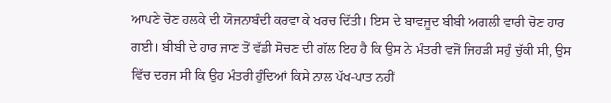ਆਪਣੇ ਚੋਣ ਹਲਕੇ ਦੀ ਯੋਜਨਾਬੰਦੀ ਕਰਵਾ ਕੇ ਖਰਚ ਦਿੱਤੀ। ਇਸ ਦੇ ਬਾਵਜੂਦ ਬੀਬੀ ਅਗਲੀ ਵਾਰੀ ਚੋਣ ਹਾਰ ਗਈ। ਬੀਬੀ ਦੇ ਹਾਰ ਜਾਣ ਤੋਂ ਵੱਡੀ ਸੋਚਣ ਦੀ ਗੱਲ ਇਹ ਹੈ ਕਿ ਉਸ ਨੇ ਮੰਤਰੀ ਵਜੋਂ ਜਿਹੜੀ ਸਹੁੰ ਚੁੱਕੀ ਸੀ, ਉਸ ਵਿੱਚ ਦਰਜ ਸੀ ਕਿ ਉਹ ਮੰਤਰੀ ਹੁੰਦਿਆਂ ਕਿਸੇ ਨਾਲ ਪੱਖ-ਪਾਤ ਨਹੀਂ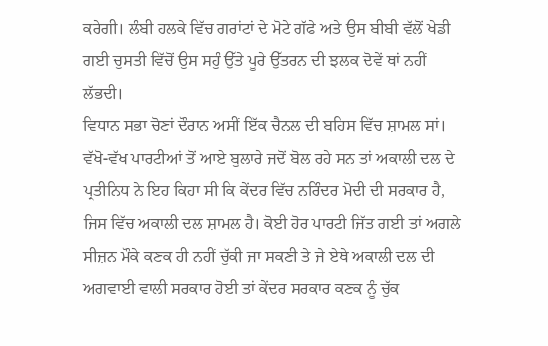ਕਰੇਗੀ। ਲੰਬੀ ਹਲਕੇ ਵਿੱਚ ਗਰਾਂਟਾਂ ਦੇ ਮੋਟੇ ਗੱਫੇ ਅਤੇ ਉਸ ਬੀਬੀ ਵੱਲੋਂ ਖੇਡੀ ਗਈ ਚੁਸਤੀ ਵਿੱਚੋਂ ਉਸ ਸਹੁੰ ਉੱਤੇ ਪੂਰੇ ਉੱਤਰਨ ਦੀ ਝਲਕ ਦੋਵੇਂ ਥਾਂ ਨਹੀਂ ਲੱਭਦੀ।
ਵਿਧਾਨ ਸਭਾ ਚੋਣਾਂ ਦੌਰਾਨ ਅਸੀਂ ਇੱਕ ਚੈਨਲ ਦੀ ਬਹਿਸ ਵਿੱਚ ਸ਼ਾਮਲ ਸਾਂ। ਵੱਖੋ-ਵੱਖ ਪਾਰਟੀਆਂ ਤੋਂ ਆਏ ਬੁਲਾਰੇ ਜਦੋਂ ਬੋਲ ਰਹੇ ਸਨ ਤਾਂ ਅਕਾਲੀ ਦਲ ਦੇ ਪ੍ਰਤੀਨਿਧ ਨੇ ਇਹ ਕਿਹਾ ਸੀ ਕਿ ਕੇਂਦਰ ਵਿੱਚ ਨਰਿੰਦਰ ਮੋਦੀ ਦੀ ਸਰਕਾਰ ਹੈ, ਜਿਸ ਵਿੱਚ ਅਕਾਲੀ ਦਲ ਸ਼ਾਮਲ ਹੈ। ਕੋਈ ਹੋਰ ਪਾਰਟੀ ਜਿੱਤ ਗਈ ਤਾਂ ਅਗਲੇ ਸੀਜ਼ਨ ਮੌਕੇ ਕਣਕ ਹੀ ਨਹੀਂ ਚੁੱਕੀ ਜਾ ਸਕਣੀ ਤੇ ਜੇ ਏਥੇ ਅਕਾਲੀ ਦਲ ਦੀ ਅਗਵਾਈ ਵਾਲੀ ਸਰਕਾਰ ਹੋਈ ਤਾਂ ਕੇਂਦਰ ਸਰਕਾਰ ਕਣਕ ਨੂੰ ਚੁੱਕ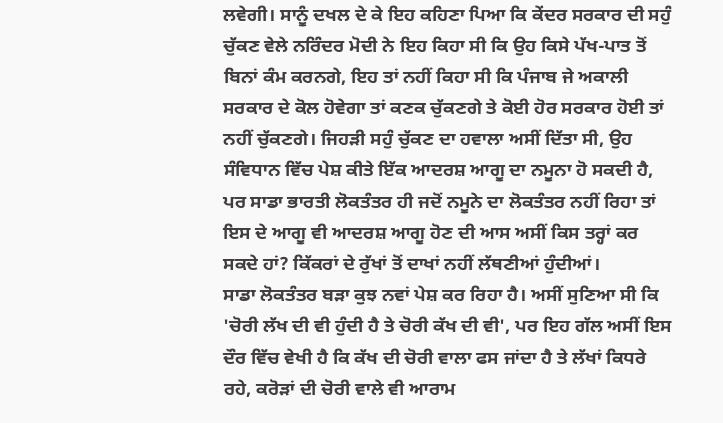ਲਵੇਗੀ। ਸਾਨੂੰ ਦਖਲ ਦੇ ਕੇ ਇਹ ਕਹਿਣਾ ਪਿਆ ਕਿ ਕੇਂਦਰ ਸਰਕਾਰ ਦੀ ਸਹੁੰ ਚੁੱਕਣ ਵੇਲੇ ਨਰਿੰਦਰ ਮੋਦੀ ਨੇ ਇਹ ਕਿਹਾ ਸੀ ਕਿ ਉਹ ਕਿਸੇ ਪੱਖ-ਪਾਤ ਤੋਂ ਬਿਨਾਂ ਕੰਮ ਕਰਨਗੇ, ਇਹ ਤਾਂ ਨਹੀਂ ਕਿਹਾ ਸੀ ਕਿ ਪੰਜਾਬ ਜੇ ਅਕਾਲੀ ਸਰਕਾਰ ਦੇ ਕੋਲ ਹੋਵੇਗਾ ਤਾਂ ਕਣਕ ਚੁੱਕਣਗੇ ਤੇ ਕੋਈ ਹੋਰ ਸਰਕਾਰ ਹੋਈ ਤਾਂ ਨਹੀਂ ਚੁੱਕਣਗੇ। ਜਿਹੜੀ ਸਹੁੰ ਚੁੱਕਣ ਦਾ ਹਵਾਲਾ ਅਸੀਂ ਦਿੱਤਾ ਸੀ, ਉਹ ਸੰਵਿਧਾਨ ਵਿੱਚ ਪੇਸ਼ ਕੀਤੇ ਇੱਕ ਆਦਰਸ਼ ਆਗੂ ਦਾ ਨਮੂਨਾ ਹੋ ਸਕਦੀ ਹੈ, ਪਰ ਸਾਡਾ ਭਾਰਤੀ ਲੋਕਤੰਤਰ ਹੀ ਜਦੋਂ ਨਮੂਨੇ ਦਾ ਲੋਕਤੰਤਰ ਨਹੀਂ ਰਿਹਾ ਤਾਂ ਇਸ ਦੇ ਆਗੂ ਵੀ ਆਦਰਸ਼ ਆਗੂ ਹੋਣ ਦੀ ਆਸ ਅਸੀਂ ਕਿਸ ਤਰ੍ਹਾਂ ਕਰ ਸਕਦੇ ਹਾਂ? ਕਿੱਕਰਾਂ ਦੇ ਰੁੱਖਾਂ ਤੋਂ ਦਾਖਾਂ ਨਹੀਂ ਲੱਥਣੀਆਂ ਹੁੰਦੀਆਂ।
ਸਾਡਾ ਲੋਕਤੰਤਰ ਬੜਾ ਕੁਝ ਨਵਾਂ ਪੇਸ਼ ਕਰ ਰਿਹਾ ਹੈ। ਅਸੀਂ ਸੁਣਿਆ ਸੀ ਕਿ 'ਚੋਰੀ ਲੱਖ ਦੀ ਵੀ ਹੁੰਦੀ ਹੈ ਤੇ ਚੋਰੀ ਕੱਖ ਦੀ ਵੀ', ਪਰ ਇਹ ਗੱਲ ਅਸੀਂ ਇਸ ਦੌਰ ਵਿੱਚ ਵੇਖੀ ਹੈ ਕਿ ਕੱਖ ਦੀ ਚੋਰੀ ਵਾਲਾ ਫਸ ਜਾਂਦਾ ਹੈ ਤੇ ਲੱਖਾਂ ਕਿਧਰੇ ਰਹੇ, ਕਰੋੜਾਂ ਦੀ ਚੋਰੀ ਵਾਲੇ ਵੀ ਆਰਾਮ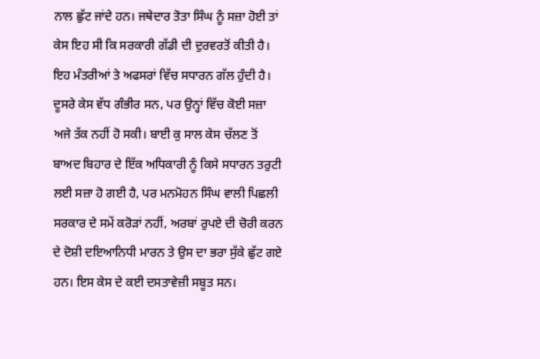ਨਾਲ ਛੁੱਟ ਜਾਂਦੇ ਹਨ। ਜਥੇਦਾਰ ਤੋਤਾ ਸਿੰਘ ਨੂੰ ਸਜ਼ਾ ਹੋਈ ਤਾਂ ਕੇਸ ਇਹ ਸੀ ਕਿ ਸਰਕਾਰੀ ਗੱਡੀ ਦੀ ਦੁਰਵਰਤੋਂ ਕੀਤੀ ਹੈ। ਇਹ ਮੰਤਰੀਆਂ ਤੇ ਅਫਸਰਾਂ ਵਿੱਚ ਸਧਾਰਨ ਗੱਲ ਹੁੰਦੀ ਹੈ। ਦੂਸਰੇ ਕੇਸ ਵੱਧ ਗੰਭੀਰ ਸਨ, ਪਰ ਉਨ੍ਹਾਂ ਵਿੱਚ ਕੋਈ ਸਜ਼ਾ ਅਜੇ ਤੱਕ ਨਹੀਂ ਹੋ ਸਕੀ। ਬਾਈ ਕੁ ਸਾਲ ਕੇਸ ਚੱਲਣ ਤੋਂ ਬਾਅਦ ਬਿਹਾਰ ਦੇ ਇੱਕ ਅਧਿਕਾਰੀ ਨੂੰ ਕਿਸੇ ਸਧਾਰਨ ਤਰੁਟੀ ਲਈ ਸਜ਼ਾ ਹੋ ਗਈ ਹੈ, ਪਰ ਮਨਮੋਹਨ ਸਿੰਘ ਵਾਲੀ ਪਿਛਲੀ ਸਰਕਾਰ ਦੇ ਸਮੇਂ ਕਰੋੜਾਂ ਨਹੀਂ, ਅਰਬਾਂ ਰੁਪਏ ਦੀ ਚੋਰੀ ਕਰਨ ਦੇ ਦੋਸ਼ੀ ਦਇਆਨਿਧੀ ਮਾਰਨ ਤੇ ਉਸ ਦਾ ਭਰਾ ਸੁੱਕੇ ਛੁੱਟ ਗਏ ਹਨ। ਇਸ ਕੇਸ ਦੇ ਕਈ ਦਸਤਾਵੇਜ਼ੀ ਸਬੂਤ ਸਨ।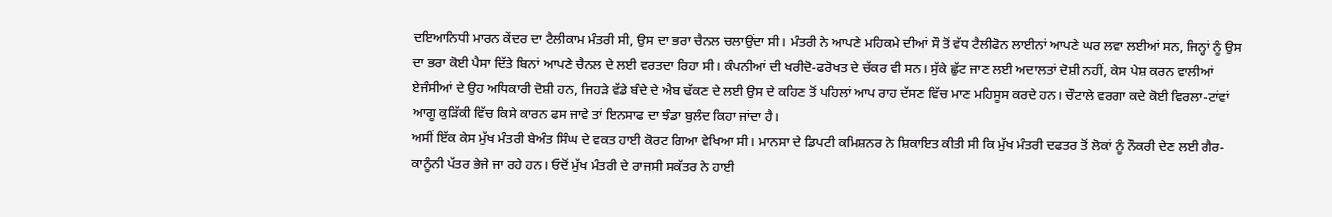ਦਇਆਨਿਧੀ ਮਾਰਨ ਕੇਂਦਰ ਦਾ ਟੈਲੀਕਾਮ ਮੰਤਰੀ ਸੀ, ਉਸ ਦਾ ਭਰਾ ਚੈਨਲ ਚਲਾਉਂਦਾ ਸੀ। ਮੰਤਰੀ ਨੇ ਆਪਣੇ ਮਹਿਕਮੇ ਦੀਆਂ ਸੌ ਤੋਂ ਵੱਧ ਟੈਲੀਫੋਨ ਲਾਈਨਾਂ ਆਪਣੇ ਘਰ ਲਵਾ ਲਈਆਂ ਸਨ, ਜਿਨ੍ਹਾਂ ਨੂੰ ਉਸ ਦਾ ਭਰਾ ਕੋਈ ਪੈਸਾ ਦਿੱਤੇ ਬਿਨਾਂ ਆਪਣੇ ਚੈਨਲ ਦੇ ਲਈ ਵਰਤਦਾ ਰਿਹਾ ਸੀ। ਕੰਪਨੀਆਂ ਦੀ ਖਰੀਦੋ-ਫਰੋਖਤ ਦੇ ਚੱਕਰ ਵੀ ਸਨ। ਸੁੱਕੇ ਛੁੱਟ ਜਾਣ ਲਈ ਅਦਾਲਤਾਂ ਦੋਸ਼ੀ ਨਹੀਂ, ਕੇਸ ਪੇਸ਼ ਕਰਨ ਵਾਲੀਆਂ ਏਜੰਸੀਆਂ ਦੇ ਉਹ ਅਧਿਕਾਰੀ ਦੋਸ਼ੀ ਹਨ, ਜਿਹੜੇ ਵੱਡੇ ਬੰਦੇ ਦੇ ਐਬ ਢੱਕਣ ਦੇ ਲਈ ਉਸ ਦੇ ਕਹਿਣ ਤੋਂ ਪਹਿਲਾਂ ਆਪ ਰਾਹ ਦੱਸਣ ਵਿੱਚ ਮਾਣ ਮਹਿਸੂਸ ਕਰਦੇ ਹਨ। ਚੌਟਾਲੇ ਵਰਗਾ ਕਦੇ ਕੋਈ ਵਿਰਲਾ-ਟਾਂਵਾਂ ਆਗੂ ਕੁੜਿੱਕੀ ਵਿੱਚ ਕਿਸੇ ਕਾਰਨ ਫਸ ਜਾਵੇ ਤਾਂ ਇਨਸਾਫ ਦਾ ਝੰਡਾ ਬੁਲੰਦ ਕਿਹਾ ਜਾਂਦਾ ਹੈ।
ਅਸੀਂ ਇੱਕ ਕੇਸ ਮੁੱਖ ਮੰਤਰੀ ਬੇਅੰਤ ਸਿੰਘ ਦੇ ਵਕਤ ਹਾਈ ਕੋਰਟ ਗਿਆ ਵੇਖਿਆ ਸੀ। ਮਾਨਸਾ ਦੇ ਡਿਪਟੀ ਕਮਿਸ਼ਨਰ ਨੇ ਸ਼ਿਕਾਇਤ ਕੀਤੀ ਸੀ ਕਿ ਮੁੱਖ ਮੰਤਰੀ ਦਫਤਰ ਤੋਂ ਲੋਕਾਂ ਨੂੰ ਨੌਕਰੀ ਦੇਣ ਲਈ ਗੈਰ-ਕਾਨੂੰਨੀ ਪੱਤਰ ਭੇਜੇ ਜਾ ਰਹੇ ਹਨ। ਓਦੋਂ ਮੁੱਖ ਮੰਤਰੀ ਦੇ ਰਾਜਸੀ ਸਕੱਤਰ ਨੇ ਹਾਈ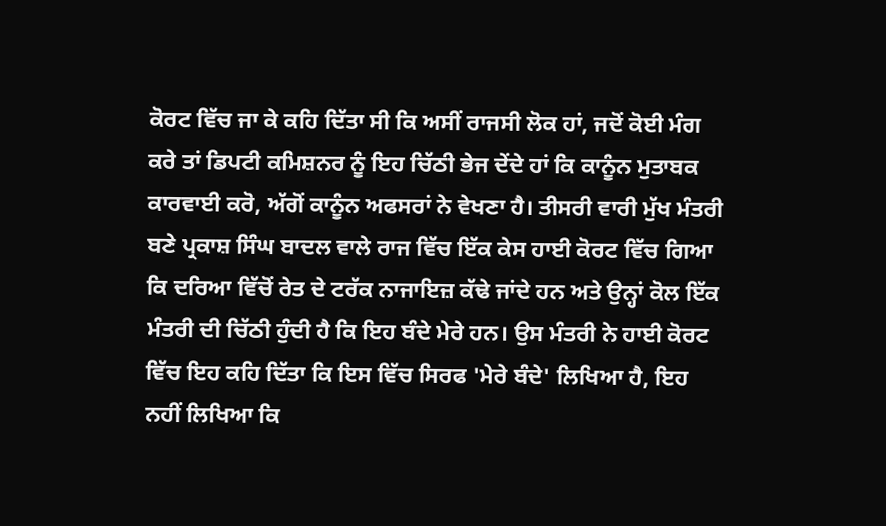ਕੋਰਟ ਵਿੱਚ ਜਾ ਕੇ ਕਹਿ ਦਿੱਤਾ ਸੀ ਕਿ ਅਸੀਂ ਰਾਜਸੀ ਲੋਕ ਹਾਂ, ਜਦੋਂ ਕੋਈ ਮੰਗ ਕਰੇ ਤਾਂ ਡਿਪਟੀ ਕਮਿਸ਼ਨਰ ਨੂੰ ਇਹ ਚਿੱਠੀ ਭੇਜ ਦੇਂਦੇ ਹਾਂ ਕਿ ਕਾਨੂੰਨ ਮੁਤਾਬਕ ਕਾਰਵਾਈ ਕਰੋ, ਅੱਗੋਂ ਕਾਨੂੰਨ ਅਫਸਰਾਂ ਨੇ ਵੇਖਣਾ ਹੈ। ਤੀਸਰੀ ਵਾਰੀ ਮੁੱਖ ਮੰਤਰੀ ਬਣੇ ਪ੍ਰਕਾਸ਼ ਸਿੰਘ ਬਾਦਲ ਵਾਲੇ ਰਾਜ ਵਿੱਚ ਇੱਕ ਕੇਸ ਹਾਈ ਕੋਰਟ ਵਿੱਚ ਗਿਆ ਕਿ ਦਰਿਆ ਵਿੱਚੋਂ ਰੇਤ ਦੇ ਟਰੱਕ ਨਾਜਾਇਜ਼ ਕੱਢੇ ਜਾਂਦੇ ਹਨ ਅਤੇ ਉਨ੍ਹਾਂ ਕੋਲ ਇੱਕ ਮੰਤਰੀ ਦੀ ਚਿੱਠੀ ਹੁੰਦੀ ਹੈ ਕਿ ਇਹ ਬੰਦੇ ਮੇਰੇ ਹਨ। ਉਸ ਮੰਤਰੀ ਨੇ ਹਾਈ ਕੋਰਟ ਵਿੱਚ ਇਹ ਕਹਿ ਦਿੱਤਾ ਕਿ ਇਸ ਵਿੱਚ ਸਿਰਫ 'ਮੇਰੇ ਬੰਦੇ' ਲਿਖਿਆ ਹੈ, ਇਹ ਨਹੀਂ ਲਿਖਿਆ ਕਿ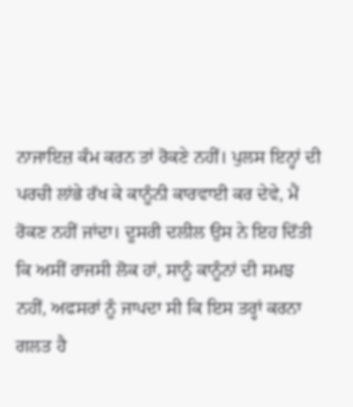ਨਾਜਾਇਜ਼ ਕੰਮ ਕਰਨ ਤਾਂ ਰੋਕਣੇ ਨਹੀਂ। ਪੁਲਸ ਇਨ੍ਹਾਂ ਦੀ ਪਰਚੀ ਲਾਂਭੇ ਰੱਖ ਕੇ ਕਾਨੂੰਨੀ ਕਾਰਵਾਈ ਕਰ ਦੇਵੇ, ਮੈਂ ਰੋਕਣ ਨਹੀਂ ਜਾਂਦਾ। ਦੂਸਰੀ ਦਲੀਲ ਉਸ ਨੇ ਇਹ ਦਿੱਤੀ ਕਿ ਅਸੀਂ ਰਾਜਸੀ ਲੋਕ ਹਾਂ, ਸਾਨੂੰ ਕਾਨੂੰਨਾਂ ਦੀ ਸਮਝ ਨਹੀਂ, ਅਫਸਰਾਂ ਨੂੰ ਜਾਪਦਾ ਸੀ ਕਿ ਇਸ ਤਰ੍ਹਾਂ ਕਰਨਾ ਗਲਤ ਹੈ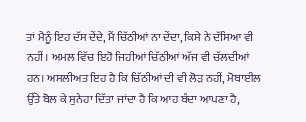ਤਾਂ ਮੈਨੂੰ ਇਹ ਦੱਸ ਦੇਂਦੇ, ਮੈਂ ਚਿੱਠੀਆਂ ਨਾ ਦੇਂਦਾ, ਕਿਸੇ ਨੇ ਦੱਸਿਆ ਵੀ ਨਹੀਂ। ਅਮਲ ਵਿੱਚ ਇਹੋ ਜਿਹੀਆਂ ਚਿੱਠੀਆਂ ਅੱਜ ਵੀ ਚੱਲਦੀਆਂ ਹਨ। ਅਸਲੀਅਤ ਇਹ ਹੈ ਕਿ ਚਿੱਠੀਆਂ ਦੀ ਵੀ ਲੋੜ ਨਹੀਂ, ਮੋਬਾਈਲ ਉੱਤੇ ਬੋਲ ਕੇ ਸੁਨੇਹਾ ਦਿੱਤਾ ਜਾਂਦਾ ਹੈ ਕਿ ਆਹ ਬੰਦਾ ਆਪਣਾ ਹੈ,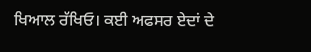ਖਿਆਲ ਰੱਖਿਓ। ਕਈ ਅਫਸਰ ਏਦਾਂ ਦੇ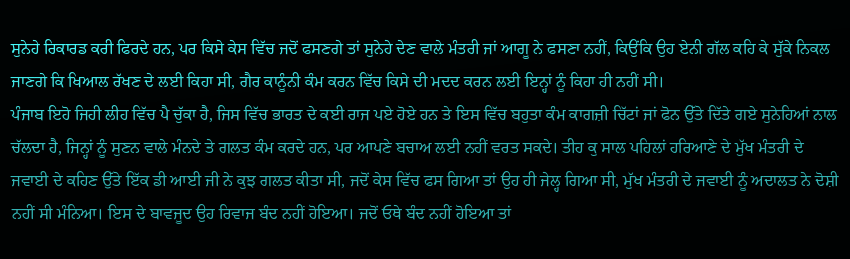ਸੁਨੇਹੇ ਰਿਕਾਰਡ ਕਰੀ ਫਿਰਦੇ ਹਨ, ਪਰ ਕਿਸੇ ਕੇਸ ਵਿੱਚ ਜਦੋਂ ਫਸਣਗੇ ਤਾਂ ਸੁਨੇਹੇ ਦੇਣ ਵਾਲੇ ਮੰਤਰੀ ਜਾਂ ਆਗੂ ਨੇ ਫਸਣਾ ਨਹੀਂ, ਕਿਉਂਕਿ ਉਹ ਏਨੀ ਗੱਲ ਕਹਿ ਕੇ ਸੁੱਕੇ ਨਿਕਲ ਜਾਣਗੇ ਕਿ ਖਿਆਲ ਰੱਖਣ ਦੇ ਲਈ ਕਿਹਾ ਸੀ, ਗੈਰ ਕਾਨੂੰਨੀ ਕੰਮ ਕਰਨ ਵਿੱਚ ਕਿਸੇ ਦੀ ਮਦਦ ਕਰਨ ਲਈ ਇਨ੍ਹਾਂ ਨੂੰ ਕਿਹਾ ਹੀ ਨਹੀਂ ਸੀ।
ਪੰਜਾਬ ਇਹੋ ਜਿਹੀ ਲੀਹ ਵਿੱਚ ਪੈ ਚੁੱਕਾ ਹੈ, ਜਿਸ ਵਿੱਚ ਭਾਰਤ ਦੇ ਕਈ ਰਾਜ ਪਏ ਹੋਏ ਹਨ ਤੇ ਇਸ ਵਿੱਚ ਬਹੁਤਾ ਕੰਮ ਕਾਗਜ਼ੀ ਚਿੱਟਾਂ ਜਾਂ ਫੋਨ ਉੱਤੇ ਦਿੱਤੇ ਗਏ ਸੁਨੇਹਿਆਂ ਨਾਲ ਚੱਲਦਾ ਹੈ, ਜਿਨ੍ਹਾਂ ਨੂੰ ਸੁਣਨ ਵਾਲੇ ਮੰਨਦੇ ਤੇ ਗਲਤ ਕੰਮ ਕਰਦੇ ਹਨ, ਪਰ ਆਪਣੇ ਬਚਾਅ ਲਈ ਨਹੀਂ ਵਰਤ ਸਕਦੇ। ਤੀਹ ਕੁ ਸਾਲ ਪਹਿਲਾਂ ਹਰਿਆਣੇ ਦੇ ਮੁੱਖ ਮੰਤਰੀ ਦੇ ਜਵਾਈ ਦੇ ਕਹਿਣ ਉੱਤੇ ਇੱਕ ਡੀ ਆਈ ਜੀ ਨੇ ਕੁਝ ਗਲਤ ਕੀਤਾ ਸੀ, ਜਦੋਂ ਕੇਸ ਵਿੱਚ ਫਸ ਗਿਆ ਤਾਂ ਉਹ ਹੀ ਜੇਲ੍ਹ ਗਿਆ ਸੀ, ਮੁੱਖ ਮੰਤਰੀ ਦੇ ਜਵਾਈ ਨੂੰ ਅਦਾਲਤ ਨੇ ਦੋਸ਼ੀ ਨਹੀਂ ਸੀ ਮੰਨਿਆ। ਇਸ ਦੇ ਬਾਵਜੂਦ ਉਹ ਰਿਵਾਜ ਬੰਦ ਨਹੀਂ ਹੋਇਆ। ਜਦੋਂ ਓਥੇ ਬੰਦ ਨਹੀਂ ਹੋਇਆ ਤਾਂ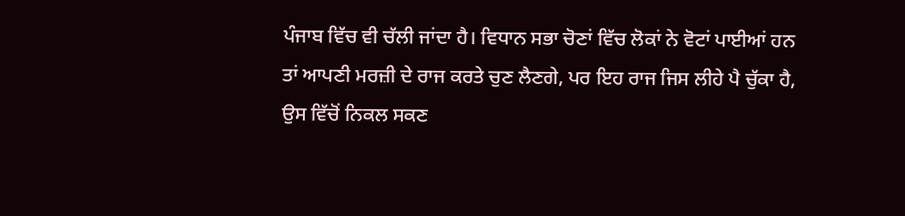ਪੰਜਾਬ ਵਿੱਚ ਵੀ ਚੱਲੀ ਜਾਂਦਾ ਹੈ। ਵਿਧਾਨ ਸਭਾ ਚੋਣਾਂ ਵਿੱਚ ਲੋਕਾਂ ਨੇ ਵੋਟਾਂ ਪਾਈਆਂ ਹਨ ਤਾਂ ਆਪਣੀ ਮਰਜ਼ੀ ਦੇ ਰਾਜ ਕਰਤੇ ਚੁਣ ਲੈਣਗੇ, ਪਰ ਇਹ ਰਾਜ ਜਿਸ ਲੀਹੇ ਪੈ ਚੁੱਕਾ ਹੈ, ਉਸ ਵਿੱਚੋਂ ਨਿਕਲ ਸਕਣ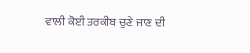ਵਾਲੀ ਕੋਈ ਤਰਕੀਬ ਚੁਣੇ ਜਾਣ ਦੀ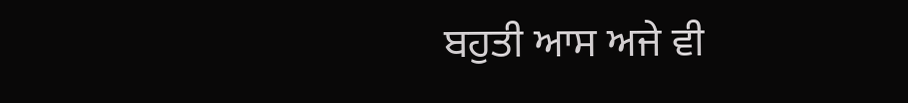ਬਹੁਤੀ ਆਸ ਅਜੇ ਵੀ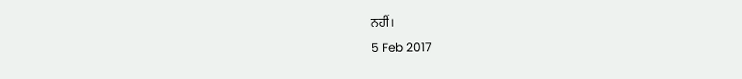ਨਹੀਂ।
5 Feb 2017